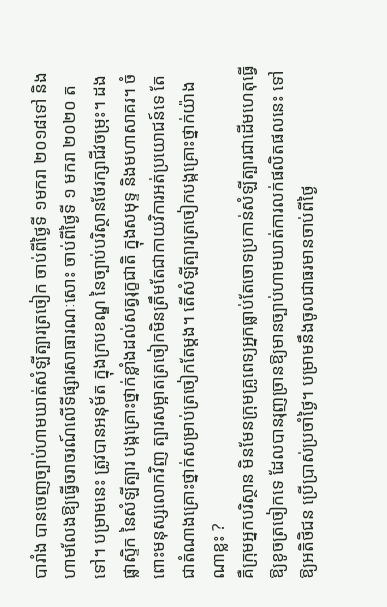បារាំង បានចេញច្បាប់ហាមឃាត់សំឡីត្បារត្រចៀក ចាប់ពីថ្ងៃទី ១មករា ២០១៨ទៅ និងហាមលែងឱ្យធ្វើចរាចរណ៍លើទីផ្សារសាធារណៈសោះ ចាប់ពីថ្ងៃទី ១ មករា ២០២០ តទៅ។ បម្រាមនេះ ត្រូវបានអនុម័ត ក្នុងក្របខណ្ឌ នៃច្បាប់បរិស្ថានថែរក្សាជីវចម្រុះ។ ដងផ្លាស្ទិក នៃសំឡីត្បារ បង្កគ្រោះថ្នាក់ខ្លាំងដល់សត្វរុក្ខជាតិ ក្នុងសមុទ្ទ និងមហាសាគរ។ ចំពោះមនុស្សលោកវិញ ត្បារសម្អាតត្រចៀកមិនត្រឹមតែជាកាយវិការអត់ប្រយោជន៍ទេ តែជាតំណាងគ្រោះថ្នាក់សម្រាប់ត្រចៀកតែម្តង។ តើសំឡីត្បារត្រចៀកបង្កគ្រោះថ្នាក់យ៉ាងណាខ្លះ ?
គឺក្រុមអ្នកបរិស្ថាន មិនមែនក្រុមគ្រូពេទ្យអ្នកធ្លាប់តែចោទប្រកាន់សំឡីត្បារជាដើមហេតុធ្វើឱ្យខូចត្រចៀកទេ ដែលបានរុញច្រានឱ្យមានច្បាប់ហាមឃាត់ការលក់ផលិតផលនេះ ទៅឱ្យអតិថិជន ប្រើប្រាស់ប្រចាំថ្ងៃ។ បម្រាមនឹងចូលជាធរមានចាប់ពីថ្ងៃ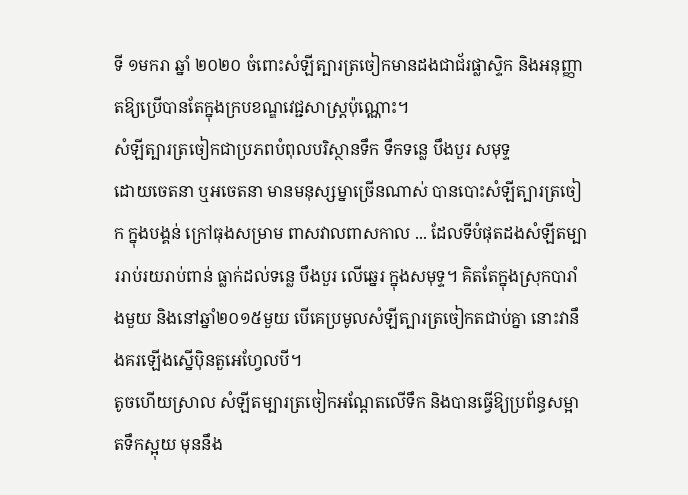ទី ១មករា ឆ្នាំ ២០២០ ចំពោះសំឡីត្បារត្រចៀកមានដងជាជ័រផ្លាស្ទិក និងអនុញ្ញាតឱ្យប្រើបានតែក្នុងក្របខណ្ឌវេជ្ជសាស្ត្រប៉ុណ្ណោះ។
សំឡីត្បារត្រចៀកជាប្រភពបំពុលបរិស្ថានទឹក ទឹកទន្លេ បឹងបួរ សមុទ្ទ
ដោយចេតនា ឬអចេតនា មានមនុស្សម្នាច្រើនណាស់ បានបោះសំឡីត្បារត្រចៀក ក្នុងបង្គន់ ក្រៅធុងសម្រាម ពាសវាលពាសកាល ... ដែលទីបំផុតដងសំឡីតម្បាររាប់រយរាប់ពាន់ ធ្លាក់ដល់ទន្លេ បឹងបួរ លើឆ្នេរ ក្នុងសមុទ្ទ។ គិតតែក្នុងស្រុកបារាំងមួយ និងនៅឆ្នាំ២០១៥មួយ បើគេប្រមូលសំឡីត្បារត្រចៀកតជាប់គ្នា នោះវានឹងគរឡើងស្នើប៉ិនតួអេហ្វែលបី។
តូចហើយស្រាល សំឡីតម្បារត្រចៀកអណ្តែតលើទឹក និងបានធ្វើឱ្យប្រព័ន្ធសម្អាតទឹកស្អុយ មុននឹង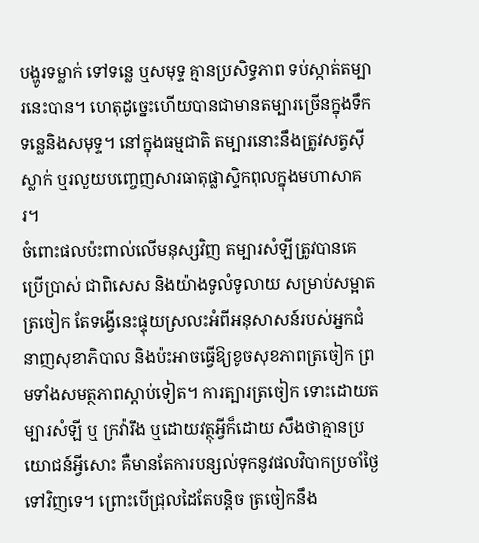បង្ហូរទម្លាក់ ទៅទន្លេ ឬសមុទ្ទ គ្មានប្រសិទ្ធភាព ទប់ស្កាត់តម្បារនេះបាន។ ហេតុដូច្នេះហើយបានជាមានតម្បារច្រើនក្នុងទឹកទន្លេនិងសមុទ្ទ។ នៅក្នុងធម្មជាតិ តម្បារនោះនឹងត្រូវសត្វស៊ីស្លាក់ ឬរលួយបញ្ចេញសារធាតុផ្លាស្ទិកពុលក្នុងមហាសាគរ។
ចំពោះផលប៉ះពាល់លើមនុស្សវិញ តម្បារសំឡីត្រូវបានគេប្រើប្រាស់ ជាពិសេស និងយ៉ាងទូលំទូលាយ សម្រាប់សម្អាតត្រចៀក តែទង្វើនេះផ្ទុយស្រលះអំពីអនុសាសន៍របស់អ្នកជំនាញសុខាភិបាល និងប៉ះអាចធ្វើឱ្យខូចសុខភាពត្រចៀក ព្រមទាំងសមត្ថភាពស្តាប់ទៀត។ ការត្បារត្រចៀក ទោះដោយតម្បារសំឡី ឬ ក្រវ៉ារឹង ឬដោយវត្ថុអ្វីក៏ដោយ សឹងថាគ្មានប្រយោជន៍អ្វីសោះ គឺមានតែការបន្សល់ទុកនូវផលវិបាកប្រចាំថ្ងៃទៅវិញទេ។ ព្រោះបើជ្រុលដៃតែបន្តិច ត្រចៀកនឹង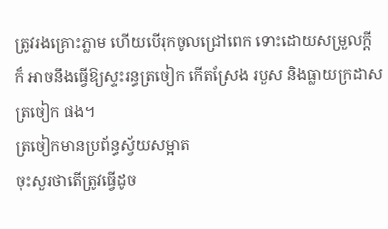ត្រូវរងគ្រោះភ្លាម ហើយបើរុកចូលជ្រៅពេក ទោះដោយសម្រួលក្តី ក៏ អាចនឹងធ្វើឱ្យស្ទះរន្ធត្រចៀក កើតស្រែង របួស និងធ្លាយក្រដាសត្រចៀក ផង។
ត្រចៀកមានប្រព័ន្ធស្វ័យសម្អាត
ចុះសួរថាតើត្រូវធ្វើដូច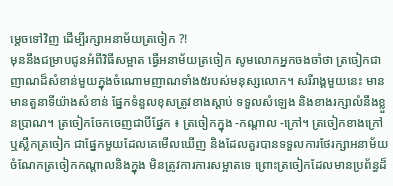ម្តេចទៅវិញ ដើម្បីរក្សាអនាម័យត្រចៀក ?!
មុននឹងជម្រាបជូនអំពីវិធីសម្អាត ធ្វើអនាម័យត្រចៀក សូមលោកអ្នកចងចាំថា ត្រចៀកជាញាណដ៏សំខាន់មួយក្នុងចំណោមញាណទាំង៥របស់មនុស្សលោក។ សរីរាង្គមួយនេះ មាន មានតួនាទីយ៉ាងសំខាន់ ផ្នែកទំនួលខុសត្រូវខាងស្តាប់ ទទួលសំឡេង និងខាងរក្សាលំនឹងខ្លួនប្រាណ។ ត្រចៀកចែកចេញជាបីផ្នែក ៖ ត្រចៀកក្នុង -កណ្តាល -ក្រៅ។ ត្រចៀកខាងក្រៅ ឬស្លឹកត្រចៀក ជាផ្នែកមួយដែលគេមើលឃើញ និងដែលគួរបានទទួលការថែរក្សាអនាម័យ ចំណែកត្រចៀកកណ្តាលនិងក្នុង មិនត្រូវការការសម្អាតទេ ព្រោះត្រចៀកដែលមានប្រព័ន្ធដ៏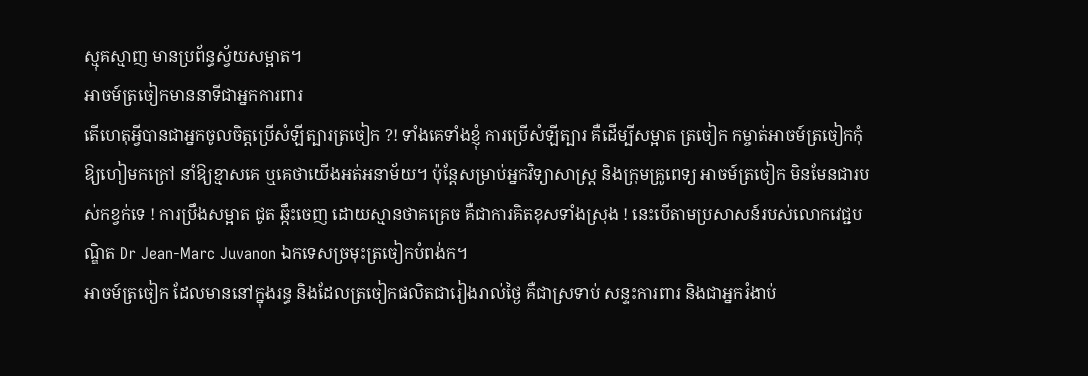ស្មុគស្មាញ មានប្រព័ន្ធស្វ័យសម្អាត។
អាចម៍ត្រចៀកមាននាទីជាអ្នកការពារ
តើហេតុអ្វីបានជាអ្នកចូលចិត្តប្រើសំឡីត្បារត្រចៀក ?! ទាំងគេទាំងខ្ញុំ ការប្រើសំឡីត្បារ គឺដើម្បីសម្អាត ត្រចៀក កម្ចាត់អាចម៍ត្រចៀកកុំឱ្យហៀមកក្រៅ នាំឱ្យខ្មាសគេ ឬគេថាយើងអត់អនាម័យ។ ប៉ុន្តែសម្រាប់អ្នកវិទ្យាសាស្ត្រ និងក្រុមគ្រូពេទ្យ អាចម៍ត្រចៀក មិនមែនជារបស់កខ្វក់ទេ ! ការប្រឹងសម្អាត ជូត ឆ្កឹះចេញ ដោយស្មានថាគគ្រេច គឺជាការគិតខុសទាំងស្រុង ! នេះបើតាមប្រសាសន៍របស់លោកវេជ្ជបណ្ឌិត Dr Jean-Marc Juvanon ឯកទេសច្រមុះត្រចៀកបំពង់ក។
អាចម៍ត្រចៀក ដែលមាននៅក្នុងរន្ធ និងដែលត្រចៀកផលិតជារៀងរាល់ថ្ងៃ គឺជាស្រទាប់ សន្ទះការពារ និងជាអ្នករំងាប់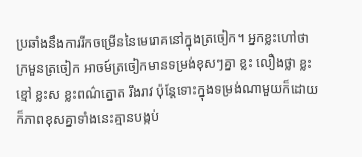ប្រឆាំងនឹងការរីកចម្រើននៃមេរោគនៅក្នុងត្រចៀក។ អ្នកខ្លះហៅថា ក្រមួនត្រចៀក អាចម៍ត្រចៀកមានទម្រង់ខុសៗគ្នា ខ្លះ លឿងថ្លា ខ្លះខ្មៅ ខ្លះស ខ្លះពណ៌ត្នោត រឹងរាវ ប៉ុន្តែទោះក្នុងទម្រង់ណាមួយក៏ដោយ ក៏ភាពខុសគ្នាទាំងនេះគ្មានបង្កប់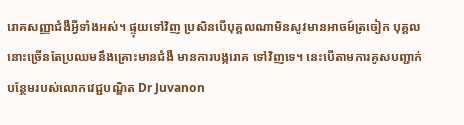រោគសញ្ញាជំងឺអ្វីទាំងអស់។ ផ្ទុយទៅវិញ ប្រសិនបើបុគ្គលណាមិនសូវមានអាចម៍ត្រចៀក បុគ្គលនោះច្រើនតែប្រឈមនឹងគ្រោះមានជំងឺ មានការបង្ករោគ ទៅវិញទេ។ នេះបើតាមការគូសបញ្ជាក់បន្ថែមរបស់លោកវេជ្ជបណ្ឌិត Dr Juvanon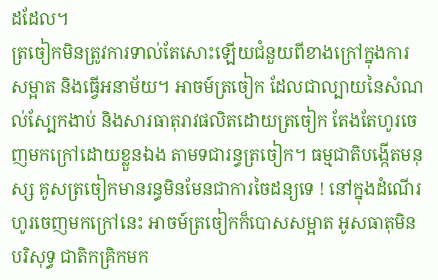ដដែល។
ត្រចៀកមិនត្រូវការទាល់តែសោះឡើយជំនួយពីខាងក្រៅក្នុងការសម្អាត និងធ្វើអនាម័យ។ អាចម៍ត្រចៀក ដែលជាល្បាយនៃសំណល់ស្បែកងាប់ និងសារធាតុរាវផលិតដោយត្រចៀក តែងតែហូរចេញមកក្រៅដោយខ្លួនឯង តាមទជារន្ធត្រចៀក។ ធម្មជាតិបង្កើតមនុស្ស គូសត្រចៀកមានរន្ធមិនមែនជាការចៃដន្យទេ ! នៅក្នុងដំណើរហូរចេញមកក្រៅនេះ អាចម៍ត្រចៀកក៏បោសសម្អាត អូសធាតុមិនបរិសុទ្ធ ជាតិកគ្រិកមក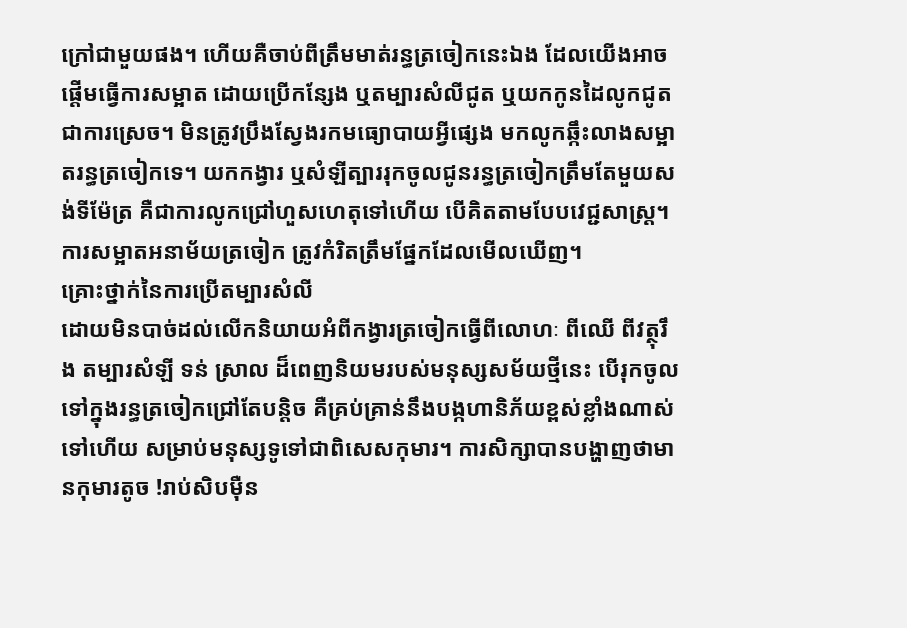ក្រៅជាមួយផង។ ហើយគឺចាប់ពីត្រឹមមាត់រន្ធត្រចៀកនេះឯង ដែលយើងអាចផ្តើមធ្វើការសម្អាត ដោយប្រើកន្សែង ឬតម្បារសំលីជូត ឬយកកូនដៃលូកជូតជាការស្រេច។ មិនត្រូវប្រឹងស្វែងរកមធ្យោបាយអ្វីផ្សេង មកលូកឆ្កឹះលាងសម្អាតរន្ធត្រចៀកទេ។ យកកង្វារ ឬសំឡីត្បាររុកចូលជូនរន្ធត្រចៀកត្រឹមតែមួយសង់ទីម៉ែត្រ គឺជាការលូកជ្រៅហួសហេតុទៅហើយ បើគិតតាមបែបវេជ្ជសាស្ត្រ។ ការសម្អាតអនាម័យត្រចៀក ត្រូវកំរិតត្រឹមផ្នែកដែលមើលឃើញ។
គ្រោះថ្នាក់នៃការប្រើតម្បារសំលី
ដោយមិនបាច់ដល់លើកនិយាយអំពីកង្វារត្រចៀកធ្វើពីលោហៈ ពីឈើ ពីវត្ថុរឹង តម្បារសំឡី ទន់ ស្រាល ដ៏ពេញនិយមរបស់មនុស្សសម័យថ្មីនេះ បើរុកចូលទៅក្នុងរន្ធត្រចៀកជ្រៅតែបន្តិច គឺគ្រប់គ្រាន់នឹងបង្កហានិភ័យខ្ពស់ខ្លាំងណាស់ទៅហើយ សម្រាប់មនុស្សទូទៅជាពិសេសកុមារ។ ការសិក្សាបានបង្ហាញថាមានកុមារតូច !រាប់សិបម៉ឺន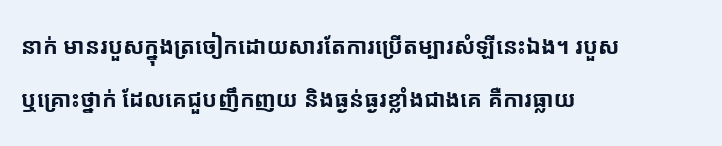នាក់ មានរបួសក្នុងត្រចៀកដោយសារតែការប្រើតម្បារសំឡីនេះឯង។ របួស ឬគ្រោះថ្នាក់ ដែលគេជួបញឹកញយ និងធ្ងន់ធ្ងរខ្លាំងជាងគេ គឺការធ្លាយ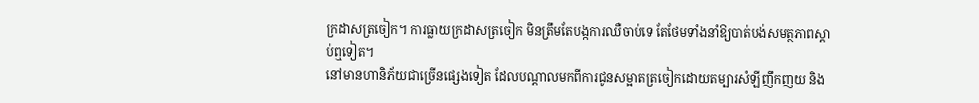ក្រដាសត្រចៀក។ ការធ្លាយក្រដាសត្រចៀក មិនត្រឹមតែបង្កការឈឺចាប់ទេ តែថែមទាំងនាំឱ្យបាត់បង់សមត្ថភាពស្តាប់ឮទៀត។
នៅមានហានិភ័យជាច្រើនផ្សេងទៀត ដែលបណ្តាលមកពីការជូនសម្អាតត្រចៀកដោយតម្បារសំឡីញឹកញយ និង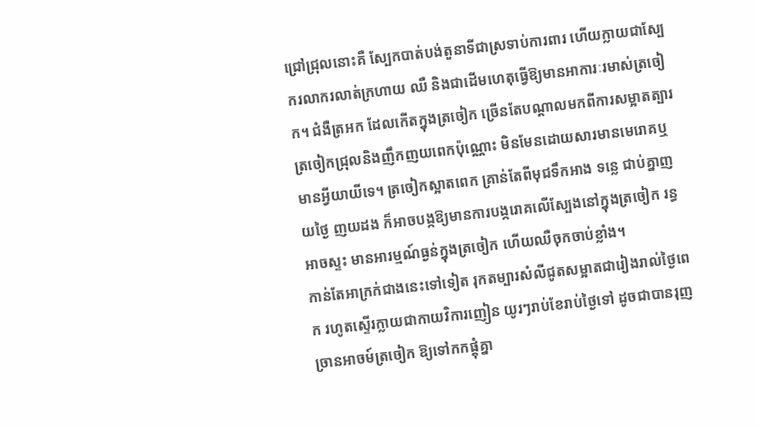ជ្រៅជ្រុលនោះគឺ ស្បែកបាត់បង់តួនាទីជាស្រទាប់ការពារ ហើយក្លាយជាស្បែករលាករលាត់ក្រហាយ ឈឺ និងជាដើមហេតុធ្វើឱ្យមានអាការៈរមាស់ត្រចៀក។ ជំងឺត្រអក ដែលកើតក្នុងត្រចៀក ច្រើនតែបណ្តាលមកពីការសម្អាតត្បារត្រចៀកជ្រុលនិងញឹកញយពេកប៉ុណ្ណោះ មិនមែនដោយសារមានមេរោគឬមានអ្វីយាយីទេ។ ត្រចៀកស្អាតពេក គ្រាន់តែពីមុជទឹកអាង ទន្លេ ជាប់គ្នាញយថ្ងៃ ញយដង ក៏អាចបង្កឱ្យមានការបង្ករោគលើស្បែងនៅក្នុងត្រចៀក រន្ធអាចស្ទះ មានអារម្មណ៍ធ្ងន់ក្នុងត្រចៀក ហើយឈឺចុកចាប់ខ្លាំង។
កាន់តែអាក្រក់ជាងនេះទៅទៀត រុកតម្បារសំលីជូតសម្អាតជារៀងរាល់ថ្ងៃពេក រហូតស្ទើរក្លាយជាកាយវិការញៀន យូរៗរាប់ខែរាប់ថ្ងៃទៅ ដូចជាបានរុញច្រានអាចម៍ត្រចៀក ឱ្យទៅកកផ្តុំគ្នា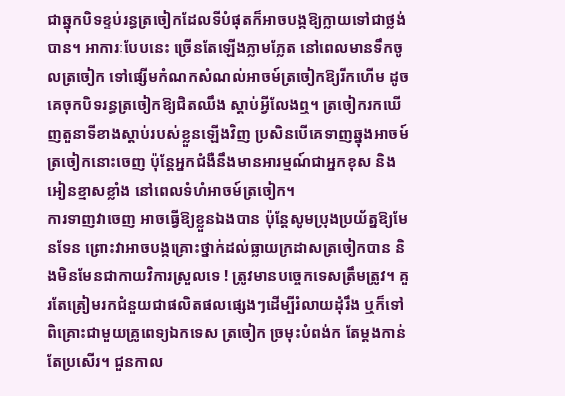ជាឆ្នុកបិទខ្ទប់រន្ធត្រចៀកដែលទីបំផុតក៏អាចបង្កឱ្យក្លាយទៅជាថ្លង់បាន។ អាការៈបែបនេះ ច្រើនតែឡើងភ្លាមភ្លែត នៅពេលមានទឹកចូលត្រចៀក ទៅផ្សើមកំណកសំណល់អាចម៍ត្រចៀកឱ្យរីកហើម ដូចគេចុកបិទរន្ធត្រចៀកឱ្យជិតឈឹង ស្តាប់អ្វីលែងឮ។ ត្រចៀករកឃើញតួនាទីខាងស្តាប់របស់ខ្លួនឡើងវិញ ប្រសិនបើគេទាញឆ្នុងអាចម៍ត្រចៀកនោះចេញ ប៉ុន្តែអ្នកជំងឺនឹងមានអារម្មណ៍ជាអ្នកខុស និងអៀនខ្មាសខ្លាំង នៅពេលទំហំអាចម៍ត្រចៀក។
ការទាញវាចេញ អាចធ្វើឱ្យខ្លួនឯងបាន ប៉ុន្តែសូមប្រុងប្រយ័ត្នឱ្យមែនទែន ព្រោះវាអាចបង្កគ្រោះថ្នាក់ដល់ធ្លាយក្រដាសត្រចៀកបាន និងមិនមែនជាកាយវិការស្រួលទេ ! ត្រូវមានបច្ចេកទេសត្រឹមត្រូវ។ គួរតែត្រៀមរកជំនួយជាផលិតផលផ្សេងៗដើម្បីរំលាយដុំរឹង ឬក៏ទៅពិគ្រោះជាមួយគ្រូពេទ្យឯកទេស ត្រចៀក ច្រមុះបំពង់ក តែម្តងកាន់តែប្រសើរ។ ជួនកាល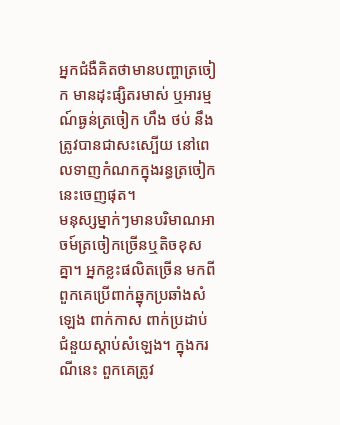អ្នកជំងឺគិតថាមានបញ្ហាត្រចៀក មានដុះផ្សិតរមាស់ ឬអារម្មណ៍ធ្ងន់ត្រចៀក ហឹង ថប់ នឹងត្រូវបានជាសះស្បើយ នៅពេលទាញកំណកក្នុងរន្ធត្រចៀកនេះចេញផុត។
មនុស្សម្នាក់ៗមានបរិមាណអាចម៍ត្រចៀកច្រើនឬតិចខុសគ្នា។ អ្នកខ្លះផលិតច្រើន មកពីពួកគេប្រើពាក់ឆ្នុកប្រឆាំងសំឡេង ពាក់កាស ពាក់ប្រដាប់ជំនួយស្តាប់សំឡេង។ ក្នុងករណីនេះ ពួកគេត្រូវ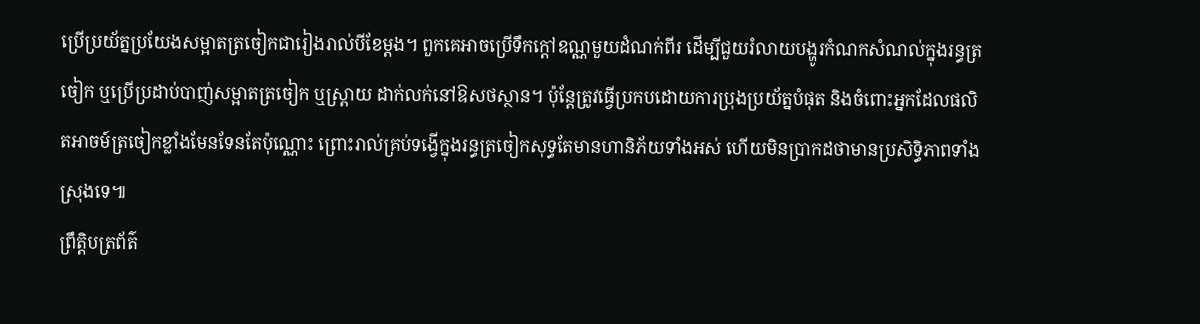ប្រើប្រយ័ត្នប្រយែងសម្អាតត្រចៀកជារៀងរាល់បីខែម្តង។ ពួកគេអាចប្រើទឹកក្តៅឧណ្ណមួយដំណក់ពីរ ដើម្បីជួយរំលាយបង្ហូរកំណកសំណល់ក្នុងរន្ធត្រចៀក ឬប្រើប្រដាប់បាញ់សម្អាតត្រចៀក ឬស្ព្រាយ ដាក់លក់នៅឱសថស្ថាន។ ប៉ុន្តែត្រូវធ្វើប្រកបដោយការប្រុងប្រយ័ត្នបំផុត និងចំពោះអ្នកដែលផលិតអាចម៍ត្រចៀកខ្លាំងមែនទែនតែប៉ុណ្ណោះ ព្រោះរាល់គ្រប់ទង្វើក្នុងរន្ធត្រចៀកសុទ្ធតែមានហានិភ័យទាំងអស់ ហើយមិនប្រាកដថាមានប្រសិទ្ធិភាពទាំងស្រុងទេ៕
ព្រឹត្តិបត្រព័ត៌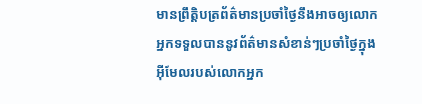មានព្រឹត្តិបត្រព័ត៌មានប្រចាំថ្ងៃនឹងអាចឲ្យលោកអ្នកទទួលបាននូវព័ត៌មានសំខាន់ៗប្រចាំថ្ងៃក្នុងអ៊ីមែលរបស់លោកអ្នក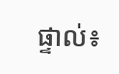ផ្ទាល់៖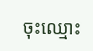ចុះឈ្មោះ